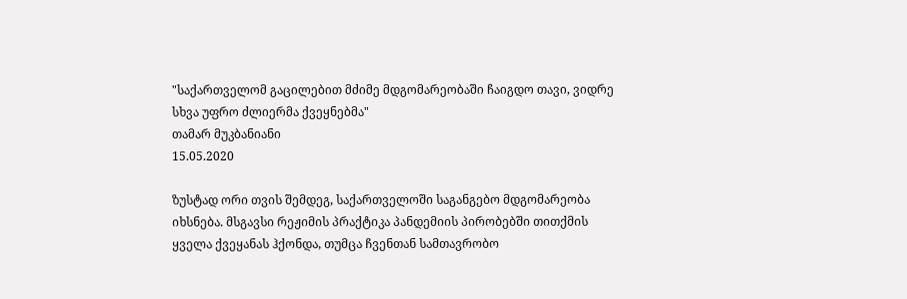"საქართველომ გაცილებით მძიმე მდგომარეობაში ჩაიგდო თავი, ვიდრე სხვა უფრო ძლიერმა ქვეყნებმა"
თამარ მუკბანიანი
15.05.2020

ზუსტად ორი თვის შემდეგ, საქართველოში საგანგებო მდგომარეობა იხსნება. მსგავსი რეჟიმის პრაქტიკა პანდემიის პირობებში თითქმის ყველა ქვეყანას ჰქონდა, თუმცა ჩვენთან სამთავრობო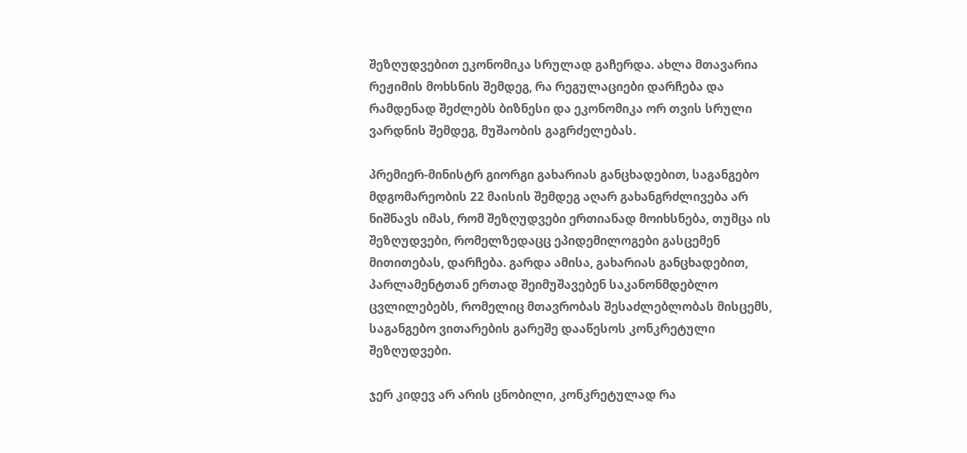შეზღუდვებით ეკონომიკა სრულად გაჩერდა. ახლა მთავარია რეჟიმის მოხსნის შემდეგ, რა რეგულაციები დარჩება და რამდენად შეძლებს ბიზნესი და ეკონომიკა ორ თვის სრული ვარდნის შემდეგ, მუშაობის გაგრძელებას.

პრემიერ-მინისტრ გიორგი გახარიას განცხადებით, საგანგებო მდგომარეობის 22 მაისის შემდეგ აღარ გახანგრძლივება არ ნიშნავს იმას, რომ შეზღუდვები ერთიანად მოიხსნება, თუმცა ის შეზღუდვები, რომელზედაცც ეპიდემილოგები გასცემენ მითითებას, დარჩება. გარდა ამისა, გახარიას განცხადებით, პარლამენტთან ერთად შეიმუშავებენ საკანონმდებლო ცვლილებებს, რომელიც მთავრობას შესაძლებლობას მისცემს, საგანგებო ვითარების გარეშე დააწესოს კონკრეტული შეზღუდვები.

ჯერ კიდევ არ არის ცნობილი, კონკრეტულად რა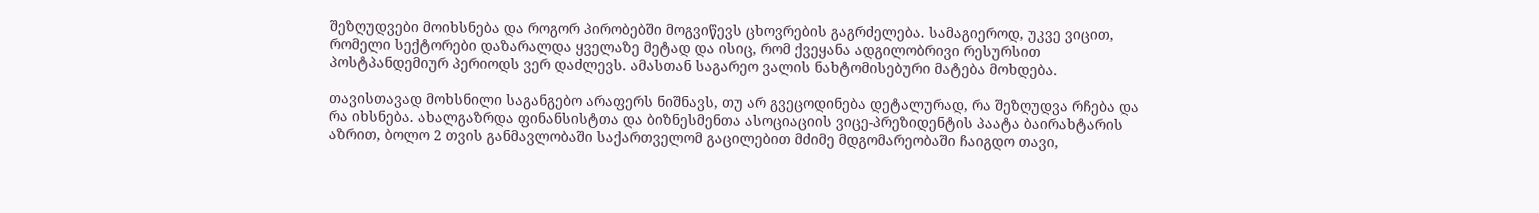შეზღუდვები მოიხსნება და როგორ პირობებში მოგვიწევს ცხოვრების გაგრძელება. სამაგიეროდ, უკვე ვიცით, რომელი სექტორები დაზარალდა ყველაზე მეტად და ისიც, რომ ქვეყანა ადგილობრივი რესურსით პოსტპანდემიურ პერიოდს ვერ დაძლევს. ამასთან საგარეო ვალის ნახტომისებური მატება მოხდება.

თავისთავად მოხსნილი საგანგებო არაფერს ნიშნავს, თუ არ გვეცოდინება დეტალურად, რა შეზღუდვა რჩება და რა იხსნება. ახალგაზრდა ფინანსისტთა და ბიზნესმენთა ასოციაციის ვიცე-პრეზიდენტის პაატა ბაირახტარის აზრით, ბოლო 2 თვის განმავლობაში საქართველომ გაცილებით მძიმე მდგომარეობაში ჩაიგდო თავი,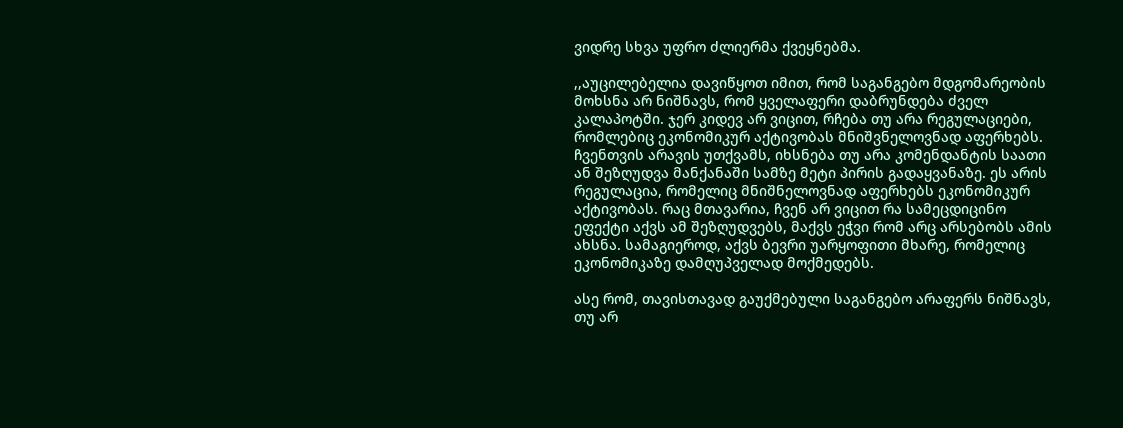ვიდრე სხვა უფრო ძლიერმა ქვეყნებმა.

,,აუცილებელია დავიწყოთ იმით, რომ საგანგებო მდგომარეობის მოხსნა არ ნიშნავს, რომ ყველაფერი დაბრუნდება ძველ კალაპოტში. ჯერ კიდევ არ ვიცით, რჩება თუ არა რეგულაციები, რომლებიც ეკონომიკურ აქტივობას მნიშვნელოვნად აფერხებს.  ჩვენთვის არავის უთქვამს, იხსნება თუ არა კომენდანტის საათი ან შეზღუდვა მანქანაში სამზე მეტი პირის გადაყვანაზე. ეს არის რეგულაცია, რომელიც მნიშნელოვნად აფერხებს ეკონომიკურ აქტივობას. რაც მთავარია, ჩვენ არ ვიცით რა სამეცდიცინო ეფექტი აქვს ამ შეზღუდვებს, მაქვს ეჭვი რომ არც არსებობს ამის ახსნა. სამაგიეროდ, აქვს ბევრი უარყოფითი მხარე, რომელიც ეკონომიკაზე დამღუპველად მოქმედებს.

ასე რომ, თავისთავად გაუქმებული საგანგებო არაფერს ნიშნავს, თუ არ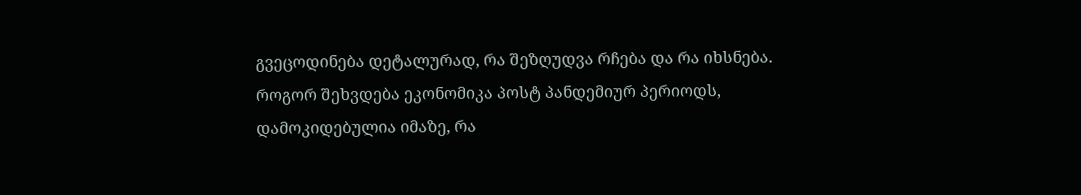გვეცოდინება დეტალურად, რა შეზღუდვა რჩება და რა იხსნება. როგორ შეხვდება ეკონომიკა პოსტ პანდემიურ პერიოდს, დამოკიდებულია იმაზე, რა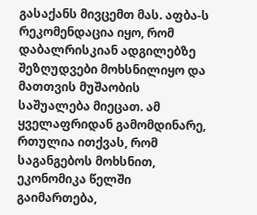გასაქანს მივცემთ მას. აფბა-ს რეკომენდაცია იყო, რომ დაბალრისკიან ადგილებზე შეზღუდვები მოხსნილიყო და მათთვის მუშაობის საშუალება მიეცათ. ამ ყველაფრიდან გამომდინარე, რთულია ითქვას, რომ საგანგებოს მოხსნით, ეკონომიკა წელში გაიმართება,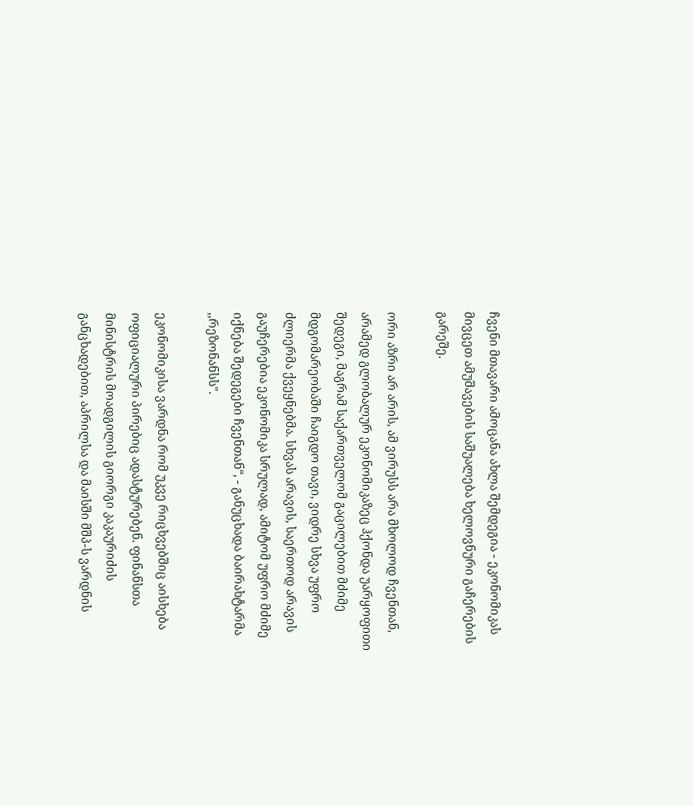ჩვენი მთავარი ამოცანა ახლა შემდეგია - ეკონომიკას მივცეთ ამუშავების საშუალება ხელოვნური გაჩერების გარეშე.

ორი აზრი არ არის, ამ ვირუსს არა მხოლოდ ჩვენთან, არამედ გლობალურ ეკონომიკაზეც ჰქონდა უარყოფითი შედეგი, მაგრამ საქართველომ გაცილებით მძიმე მდგომარეობაში ჩაიგდო თავი, ვიდრე სხვა უფრო ძლიერმა ქვეყნებმა. სხვას არავის, საერთოდ არავის გაუჩერებია ეკონომიკა სრულად, ამიტომ უფრო მძიმე იქნება შედეგები ჩვენთან“, - განუცხადა ბაირახტარმა ,,რეზონანსს".

ეკონომიკისა ვარდნა რომ უკვე რიცხვებშიც აისხება ოფიციალური პირებიც ადასტურებენ. ფინანსთა მინისტრის მოადგილის გიორგი კაკაურიძის განცხადებით, აპრილსა და მაისში მშპ-ს ვარდნის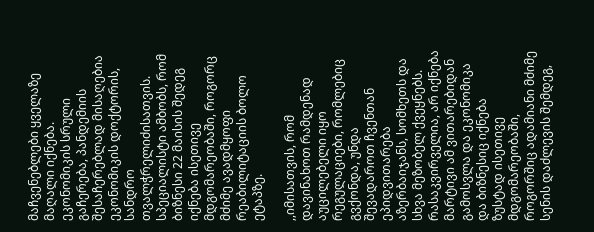მაჩვენებლები ყველაზე მაღალი იქნება. ეკონომიკის სრული გაჩერება, პანდემიის შესაჩერებლად მისაღებია ეკონომიკის დოქტორის, სანდრო თვალჭრელიძისათვის. სპეციალისტი ამბობს, რომ ბიზნესი 22 მაისის შედეგ იქნება ისეთივე მდგომარეობაში, როგორც მძიმე ავადმყოფი რეაბილიტაციის ბოლო ეტაპზე.

,,იმისათვის, რომ დავინახოთ რამდენად აუცილებელი იყო რეგულაციები, რომლებიც გვქონდა, უნდა შევადაროთ ჩვენთან ეპიდვითარება აზერბაიჯანს, სომხეთს და სხვა მეზობელ ქვეყნებს. რასაკვირველია, არ იქნება მარტივი ამ ვითარებიდან გამოსვლა და ეკონომიკა და ბიზნესიც იქნება ზუსტად ისეთივე მდგომარეობაში, როგორშიც ადამიანი მძიმე სენის დაძლევის შემდეგ,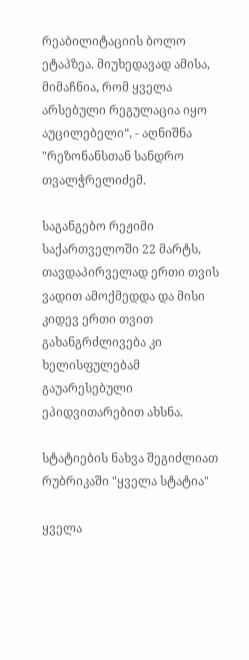რეაბილიტაციის ბოლო ეტაპზეა. მიუხედავად ამისა, მიმაჩნია, რომ ყველა არსებული რეგულაცია იყო აუცილებელი“, - აღნიშნა "რეზონანსთან სანდრო თვალჭრელიძემ.

საგანგებო რეჟიმი საქართველოში 22 მარტს, თავდაპირველად ერთი თვის ვადით ამოქმედდა და მისი კიდევ ერთი თვით გახანგრძლივება კი ხელისფულებამ გაუარესებული ეპიდვითარებით ახსნა.

სტატიების ნახვა შეგიძლიათ რუბრიკაში "ყველა სტატია"

ყველა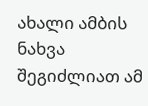ახალი ამბის ნახვა შეგიძლიათ ამ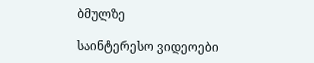ბმულზე

საინტერესო ვიდეოები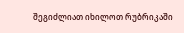შეგიძლიათ იხილოთ რუბრიკაში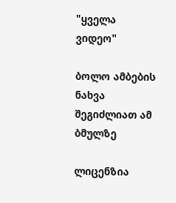"ყველა ვიდეო"

ბოლო ამბების ნახვა შეგიძლიათ ამ ბმულზე

ლიცენზია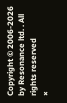Copyright © 2006-2026 by Resonance ltd. . All rights reserved
×